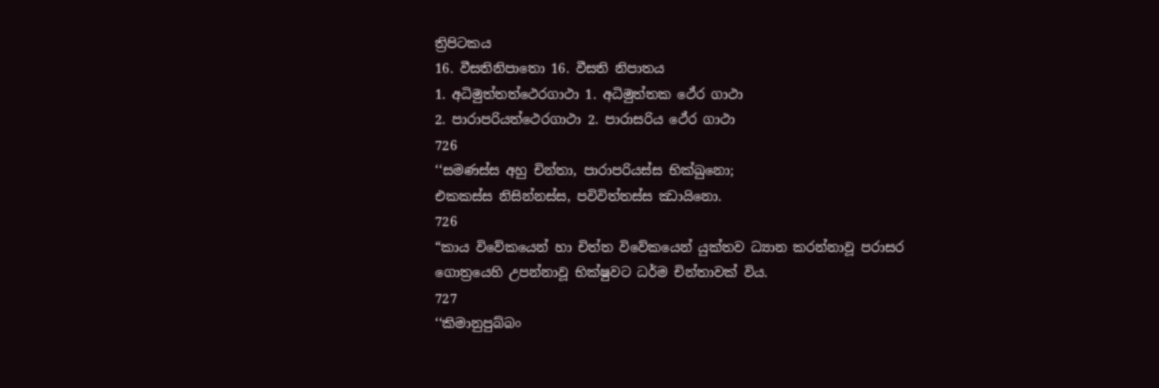ත්‍රිපිටකය
16. වීසතිනිපාතො 16. වීසති නිපාතය
1. අධිමුත්තත්ථෙරගාථා 1. අධිමුත්තක ථේර ගාථා
2. පාරාපරියත්ථෙරගාථා 2. පාරාසරිය ථේර ගාථා
726
‘‘සමණස්ස අහු චින්තා, පාරාපරියස්ස භික්ඛුනො;
එකකස්ස නිසින්නස්ස, පවිවිත්තස්ස ඣායිනො.
726
“කාය විවේකයෙන් හා චිත්ත විවේකයෙන් යුක්තව ධ්‍යාන කරන්නාවූ පරාසර ගොත්‍රයෙහි උපන්නාවූ භික්ෂුවට ධර්ම චින්තාවක් විය.
727
‘‘කිමානුපුබ්බං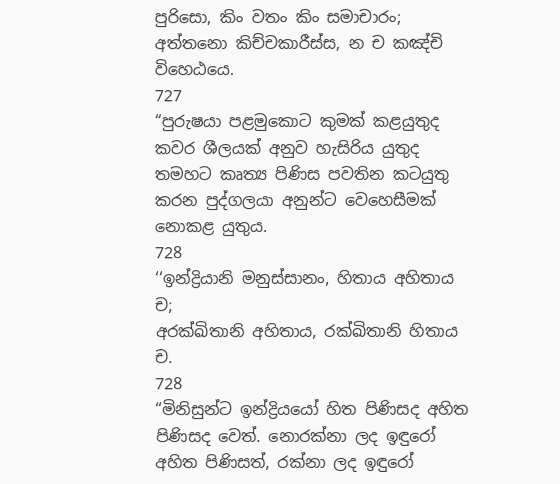පුරිසො, කිං වතං කිං සමාචාරං;
අත්තනො කිච්චකාරීස්ස, න ච කඤ්චි විහෙඨයෙ.
727
“පුරුෂයා පළමුකොට කුමක් කළයුතුද කවර ශීලයක් අනුව හැසිරිය යුතුද තමහට කෘත්‍ය පිණිස පවතින කටයුතු කරන පුද්ගලයා අනුන්ට වෙහෙසීමක් නොකළ යුතුය.
728
‘‘ඉන්ද්‍රියානි මනුස්සානං, හිතාය අහිතාය ච;
අරක්ඛිතානි අහිතාය, රක්ඛිතානි හිතාය ච.
728
“මිනිසුන්ට ඉන්ද්‍රියයෝ හිත පිණිසද අහිත පිණිසද වෙත්. නොරක්නා ලද ඉඳුරෝ අහිත පිණිසත්, රක්නා ලද ඉඳුරෝ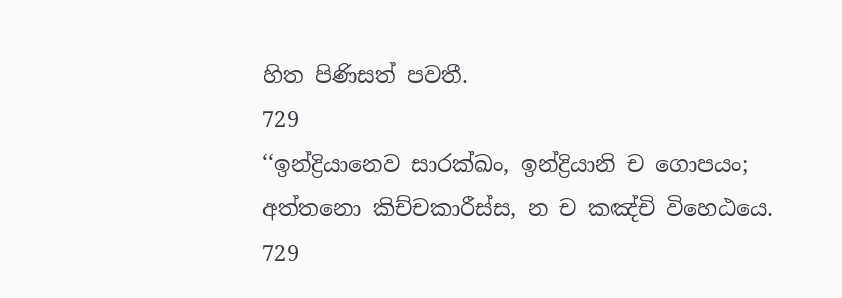හිත පිණිසත් පවතී.
729
‘‘ඉන්ද්‍රියානෙව සාරක්ඛං, ඉන්ද්‍රියානි ච ගොපයං;
අත්තනො කිච්චකාරීස්ස, න ච කඤ්චි විහෙඨයෙ.
729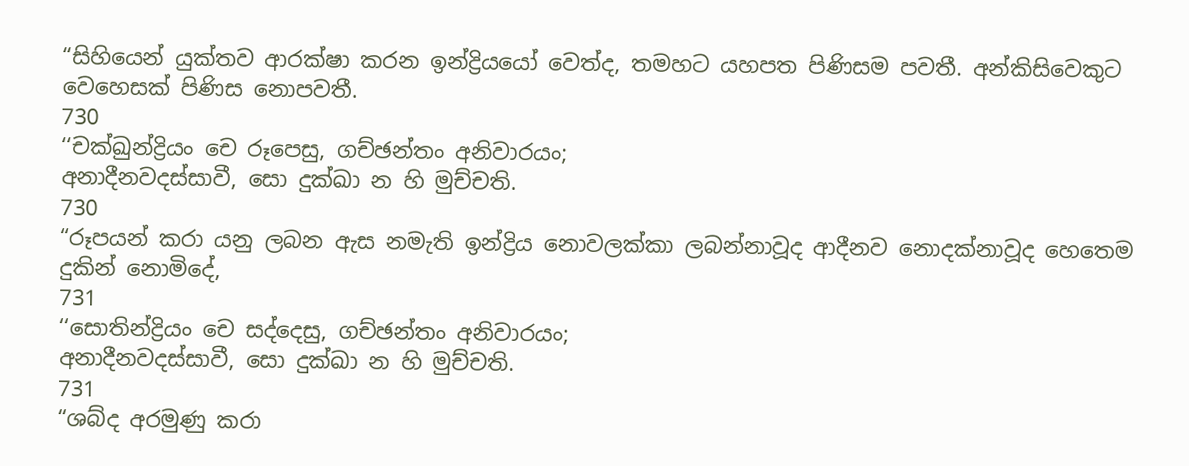“සිහියෙන් යුක්තව ආරක්ෂා කරන ඉන්ද්‍රියයෝ වෙත්ද, තමහට යහපත පිණිසම පවතී. අන්කිසිවෙකුට වෙහෙසක් පිණිස නොපවතී.
730
‘‘චක්ඛුන්ද්‍රියං චෙ රූපෙසු, ගච්ඡන්තං අනිවාරයං;
අනාදීනවදස්සාවී, සො දුක්ඛා න හි මුච්චති.
730
“රූපයන් කරා යනු ලබන ඇස නමැති ඉන්ද්‍රිය නොවලක්කා ලබන්නාවූද ආදීනව නොදක්නාවූද හෙතෙම දුකින් නොමිදේ,
731
‘‘සොතින්ද්‍රියං චෙ සද්දෙසු, ගච්ඡන්තං අනිවාරයං;
අනාදීනවදස්සාවී, සො දුක්ඛා න හි මුච්චති.
731
“ශබ්ද අරමුණු කරා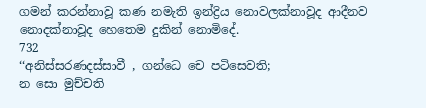ගමන් කරන්නාවූ කණ නමැති ඉන්ද්‍රිය නොවලක්නාවූද ආදීනව නොදක්නාවූද හෙතෙම දුකින් නොමිදේ.
732
‘‘අනිස්සරණදස්සාවී , ගන්ධෙ චෙ පටිසෙවති;
න සො මුච්චති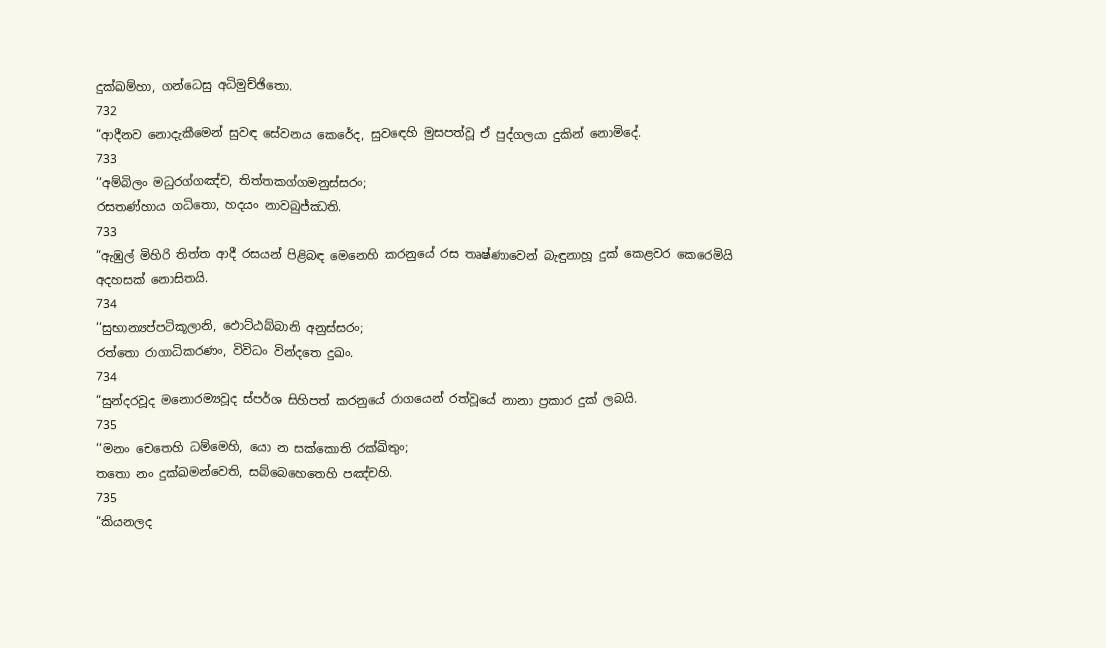දුක්ඛම්හා, ගන්ධෙසු අධිමුච්ඡිතො.
732
“ආදීනව නොදැකීමෙන් සුවඳ සේවනය කෙරේද, සුවඳෙහි මුසපත්වූ ඒ පුද්ගලයා දුකින් නොමිදේ.
733
‘‘අම්බිලං මධුරග්ගඤ්ච, තිත්තකග්ගමනුස්සරං;
රසතණ්හාය ගධිතො, හදයං නාවබුජ්ඣති.
733
“ඇඹුල් මිහිරි තිත්ත ආදී රසයන් පිළිබඳ මෙනෙහි කරනුයේ රස තෘෂ්ණාවෙන් බැඳුනාහූ දුක් කෙළවර කෙරෙමියි අදහසක් නොසිතයි.
734
‘‘සුභාන්‍යප්පටිකූලානි, ඵොට්ඨබ්බානි අනුස්සරං;
රත්තො රාගාධිකරණං, විවිධං වින්දතෙ දුඛං.
734
“සුන්දරවූද මනොරම්‍යවූද ස්පර්ශ සිහිපත් කරනුයේ රාගයෙන් රත්වූයේ නානා ප්‍රකාර දුක් ලබයි.
735
‘‘මනං චෙතෙහි ධම්මෙහි, යො න සක්කොති රක්ඛිතුං;
තතො නං දුක්ඛමන්වෙති, සබ්බෙහෙතෙහි පඤ්චහි.
735
“කියනලද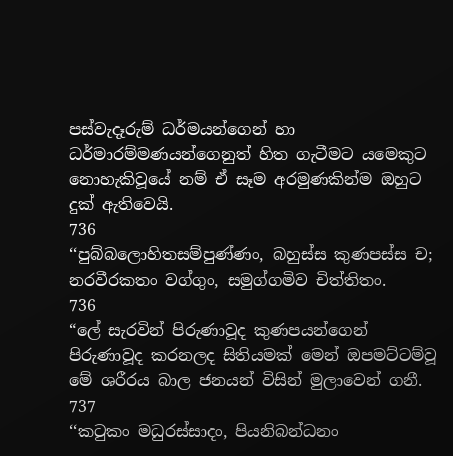පස්වැදෑරුම් ධර්මයන්ගෙන් හා ධර්මාරම්මණයන්ගෙනුත් හිත ගැටීමට යමෙකුට නොහැකිවූයේ නම් ඒ සෑම අරමුණකින්ම ඔහුට දුක් ඇතිවෙයි.
736
‘‘පුබ්බලොහිතසම්පුණ්ණං, බහුස්ස කුණපස්ස ච;
නරවීරකතං වග්ගුං, සමුග්ගමිව චිත්තිතං.
736
“ලේ සැරවින් පිරුණාවූද කුණපයන්ගෙන් පිරුණාවූද කරනලද සිතියමක් මෙන් ඔපමට්ටම්වූ මේ ශරීරය බාල ජනයන් විසින් මුලාවෙන් ගනී.
737
‘‘කටුකං මධුරස්සාදං, පියනිබන්ධනං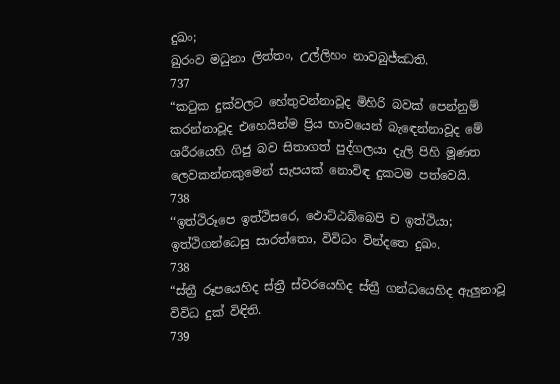දුඛං;
ඛුරංව මධුනා ලිත්තං, උල්ලිහං නාවබුජ්ඣති.
737
“කටුක දුක්වලට හේතුවන්නාවූද මිහිරි බවක් පෙන්නුම් කරන්නාවූද එහෙයින්ම ප්‍රිය භාවයෙන් බැඳෙන්නාවූද මේ ශරීරයෙහි ගිජු බව සිතාගත් පුද්ගලයා දැලි පිහි මූණත ලෙවකන්නකුමෙන් සැපයක් නොවිඳ දුකටම පත්වෙයි.
738
‘‘ඉත්ථිරූපෙ ඉත්ථිසරෙ, ඵොට්ඨබ්බෙපි ච ඉත්ථියා;
ඉත්ථිගන්ධෙසු සාරත්තො, විවිධං වින්දතෙ දුඛං.
738
“ස්ත්‍රී රූපයෙහිද ස්ත්‍රී ස්වරයෙහිද ස්ත්‍රී ගන්ධයෙහිද ඇලුනාවූ විවිධ දුක් විඳිති.
739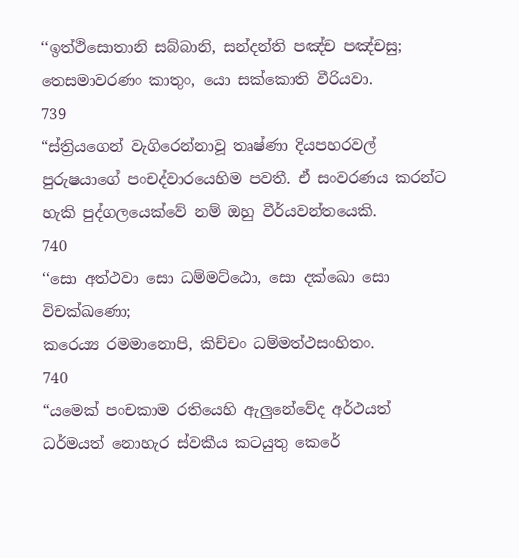‘‘ඉත්ථිසොතානි සබ්බානි, සන්දන්ති පඤ්ච පඤ්චසු;
තෙසමාවරණං කාතුං, යො සක්කොති වීරියවා.
739
“ස්ත්‍රියගෙන් වැගිරෙන්නාවූ තෘෂ්ණා දියපහරවල් පුරුෂයාගේ පංචද්වාරයෙහිම පවතී. ඒ සංවරණය කරන්ට හැකි පුද්ගලයෙක්වේ නම් ඔහු වීර්යවන්තයෙකි.
740
‘‘සො අත්ථවා සො ධම්මට්ඨො, සො දක්ඛො සො විචක්ඛණො;
කරෙය්‍ය රමමානොපි, කිච්චං ධම්මත්ථසංහිතං.
740
“යමෙක් පංචකාම රතියෙහි ඇලුනේවේද අර්ථයත් ධර්මයත් නොහැර ස්වකීය කටයුතු කෙරේ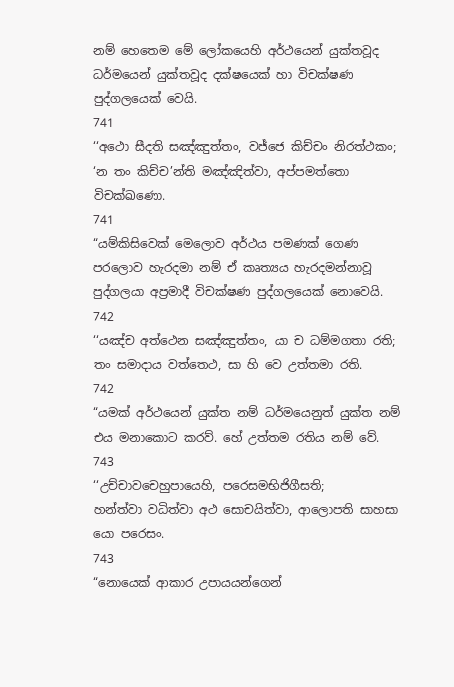නම් හෙතෙම මේ ලෝකයෙහි අර්ථයෙන් යුක්තවූද ධර්මයෙන් යුක්තවූද දක්ෂයෙක් හා විචක්ෂණ පුද්ගලයෙක් වෙයි.
741
‘‘අථො සීදති සඤ්ඤුත්තං, වජ්ජෙ කිච්චං නිරත්ථකං;
‘න තං කිච්ච’න්ති මඤ්ඤිත්වා, අප්පමත්තො විචක්ඛණො.
741
“යම්කිසිවෙක් මෙලොව අර්ථය පමණක් ගෙණ පරලොව හැරදමා නම් ඒ කෘත්‍යය හැරදමන්නාවූ පුද්ගලයා අප්‍රමාදී විචක්ෂණ පුද්ගලයෙක් නොවෙයි.
742
‘‘යඤ්ච අත්ථෙන සඤ්ඤුත්තං, යා ච ධම්මගතා රති;
තං සමාදාය වත්තෙථ, සා හි වෙ උත්තමා රති.
742
“යමක් අර්ථයෙන් යුක්ත නම් ධර්මයෙනුත් යුක්ත නම් එය මනාකොට කරව්. හේ උත්තම රතිය නම් වේ.
743
‘‘උච්චාවචෙහුපායෙහි, පරෙසමභිජිගීසති;
හන්ත්වා වධිත්වා අථ සොචයිත්වා, ආලොපති සාහසා යො පරෙසං.
743
“නොයෙක් ආකාර උපායයන්ගෙන්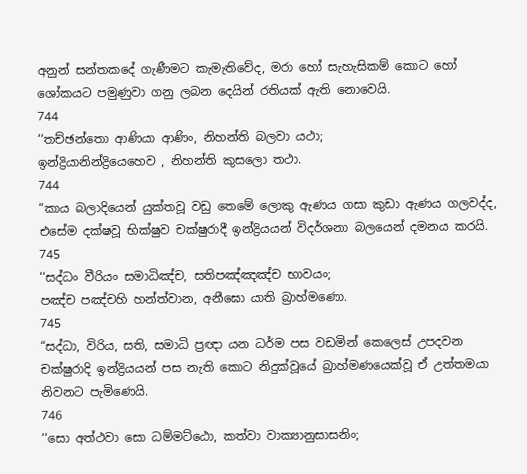අනුන් සන්තකදේ ගැණීමට කැමැතිවේද, මරා හෝ සැහැසිකම් කොට හෝ ශෝකයට පමුණුවා ගනු ලබන දෙයින් රතියක් ඇති නොවෙයි.
744
‘‘තච්ඡන්තො ආණියා ආණිං, නිහන්ති බලවා යථා;
ඉන්ද්‍රියානින්ද්‍රියෙහෙව , නිහන්ති කුසලො තථා.
744
“කාය බලාදියෙන් යුක්තවූ වඩු තෙමේ ලොකු ඇණය ගසා කුඩා ඇණය ගලවද්ද, එසේම දක්ෂවූ භික්ෂුව චක්ෂුරාදී ඉන්ද්‍රියයන් විදර්ශනා බලයෙන් දමනය කරයි.
745
‘‘සද්ධං වීරියං සමාධිඤ්ච, සතිපඤ්ඤඤ්ච භාවයං;
පඤ්ච පඤ්චහි හන්ත්වාන, අනීඝො යාති බ්‍රාහ්මණො.
745
“සද්ධා, විරිය, සති, සමාධි ප්‍රඥා යන ධර්ම පස වඩමින් කෙලෙස් උපදවන චක්ෂුරාදි ඉන්ද්‍රියයන් පස නැති කොට නිදුක්වූයේ බ්‍රාහ්මණයෙක්වූ ඒ උත්තමයා නිවනට පැමිණෙයි.
746
‘‘සො අත්ථවා සො ධම්මට්ඨො, කත්වා වාක්‍යානුසාසනිං;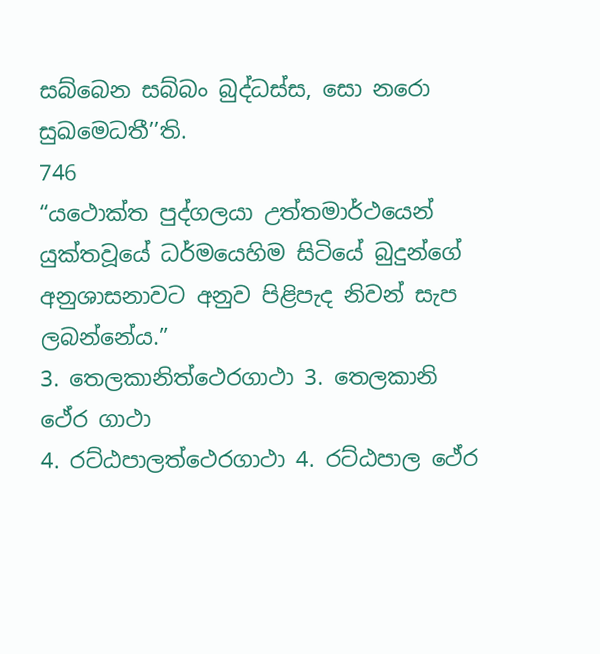සබ්බෙන සබ්බං බුද්ධස්ස, සො නරො සුඛමෙධතී’’ති.
746
“යථොක්ත පුද්ගලයා උත්තමාර්ථයෙන් යුක්තවූයේ ධර්මයෙහිම සිටියේ බුදුන්ගේ අනුශාසනාවට අනුව පිළිපැද නිවන් සැප ලබන්නේය.”
3. තෙලකානිත්ථෙරගාථා 3. තෙලකානි ථේර ගාථා
4. රට්ඨපාලත්ථෙරගාථා 4. රට්ඨපාල ථේර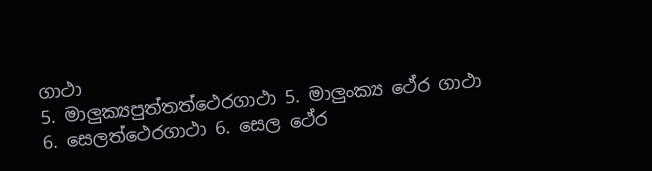ගාථා
5. මාලුක්‍යපුත්තත්ථෙරගාථා 5. මාලුංක්‍ය ථේර ගාථා
6. සෙලත්ථෙරගාථා 6. සෙල ථේර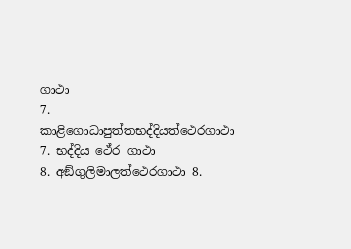ගාථා
7. කාළිගොධාපුත්තභද්දියත්ථෙරගාථා 7. භද්දිය ථේර ගාථා
8. අඞ්ගුලිමාලත්ථෙරගාථා 8.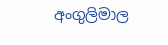අංගුලිමාල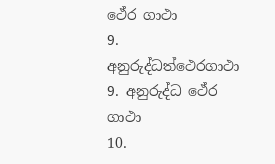ථේර ගාථා
9. අනුරුද්ධත්ථෙරගාථා 9. අනුරුද්ධ ථේර ගාථා
10.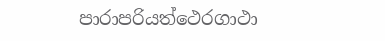පාරාපරියත්ථෙරගාථා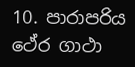10. පාරාපරිය ථේර ගාථා